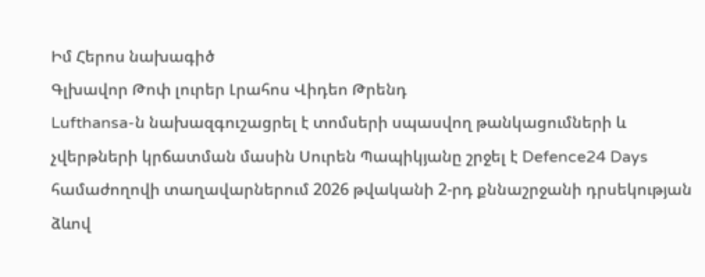Իմ Հերոս նախագիծ
Գլխավոր Թոփ լուրեր Լրահոս Վիդեո Թրենդ
Lufthansa-ն նախազգուշացրել է տոմսերի սպասվող թանկացումների և չվերթների կրճատման մասին Սուրեն Պապիկյանը շրջել է Defence24 Days համաժողովի տաղավարներում 2026 թվականի 2-րդ քննաշրջանի դրսեկության ձևով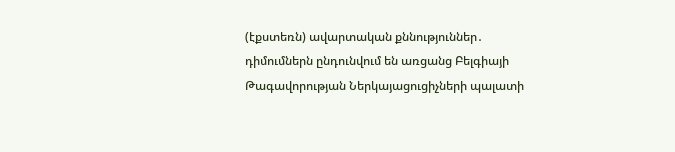(էքստեռն) ավարտական քննություններ․ դիմումներն ընդունվում են առցանց Բելգիայի Թագավորության Ներկայացուցիչների պալատի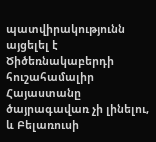պատվիրակությունն այցելել է Ծիծեռնակաբերդի հուշահամալիր Հայաստանը ծայրագավառ չի լինելու, և Բելառուսի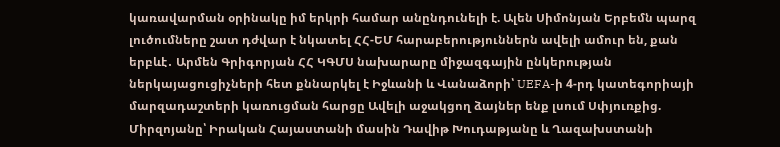կառավարման օրինակը իմ երկրի համար անընդունելի է. Ալեն Սիմոնյան Երբեմն պարզ լուծումները շատ դժվար է նկատել ՀՀ-ԵՄ հարաբերություններն ավելի ամուր են, քան երբևէ․ Արմեն Գրիգորյան ՀՀ ԿԳՄՍ նախարարը միջազգային ընկերության ներկայացուցիչների հետ քննարկել է Իջևանի և Վանաձորի՝ UEFA-ի 4-րդ կատեգորիայի մարզադաշտերի կառուցման հարցը Ավելի աջակցող ձայներ ենք լսում Սփյուռքից. Միրզոյանը՝ Իրական Հայաստանի մասին Դավիթ Խուդաթյանը և Ղազախստանի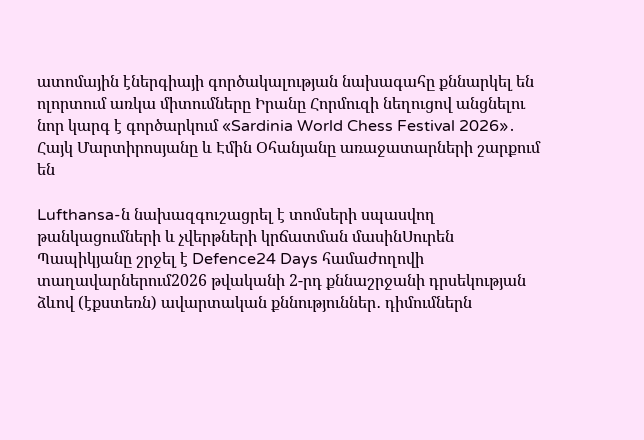ատոմային էներգիայի գործակալության նախագահը քննարկել են ոլորտում առկա միտումները Իրանը Հորմուզի նեղուցով անցնելու նոր կարգ է գործարկում «Sardinia World Chess Festival 2026»․ Հայկ Մարտիրոսյանը և Էմին Օհանյանը առաջատարների շարքում են

Lufthansa-ն նախազգուշացրել է տոմսերի սպասվող թանկացումների և չվերթների կրճատման մասինՍուրեն Պապիկյանը շրջել է Defence24 Days համաժողովի տաղավարներում2026 թվականի 2-րդ քննաշրջանի դրսեկության ձևով (էքստեռն) ավարտական քննություններ․ դիմումներն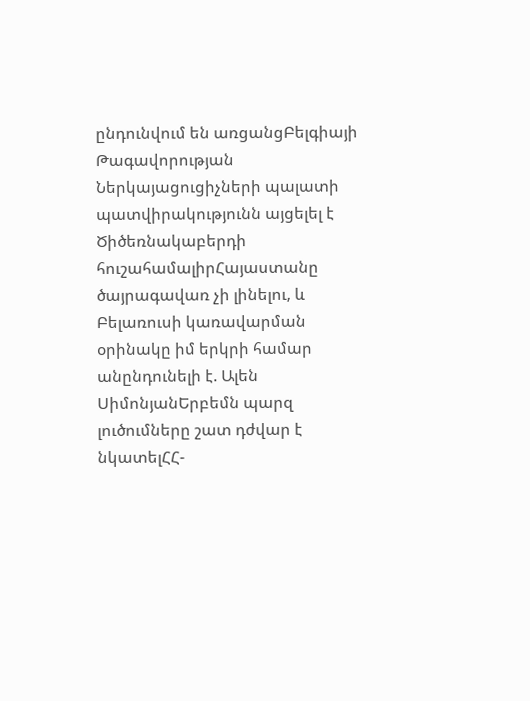ընդունվում են առցանցԲելգիայի Թագավորության Ներկայացուցիչների պալատի պատվիրակությունն այցելել է Ծիծեռնակաբերդի հուշահամալիրՀայաստանը ծայրագավառ չի լինելու, և Բելառուսի կառավարման օրինակը իմ երկրի համար անընդունելի է. Ալեն ՍիմոնյանԵրբեմն պարզ լուծումները շատ դժվար է նկատելՀՀ-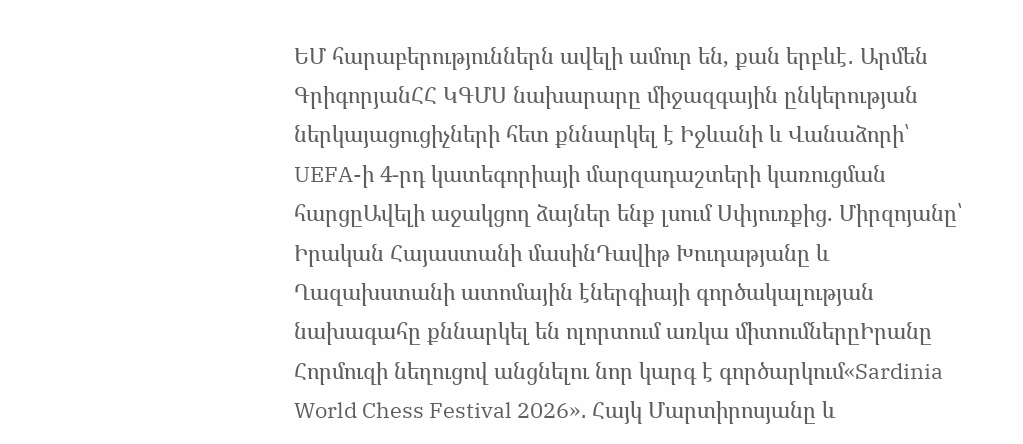ԵՄ հարաբերություններն ավելի ամուր են, քան երբևէ․ Արմեն ԳրիգորյանՀՀ ԿԳՄՍ նախարարը միջազգային ընկերության ներկայացուցիչների հետ քննարկել է Իջևանի և Վանաձորի՝ UEFA-ի 4-րդ կատեգորիայի մարզադաշտերի կառուցման հարցըԱվելի աջակցող ձայներ ենք լսում Սփյուռքից. Միրզոյանը՝ Իրական Հայաստանի մասինԴավիթ Խուդաթյանը և Ղազախստանի ատոմային էներգիայի գործակալության նախագահը քննարկել են ոլորտում առկա միտումներըԻրանը Հորմուզի նեղուցով անցնելու նոր կարգ է գործարկում«Sardinia World Chess Festival 2026»․ Հայկ Մարտիրոսյանը և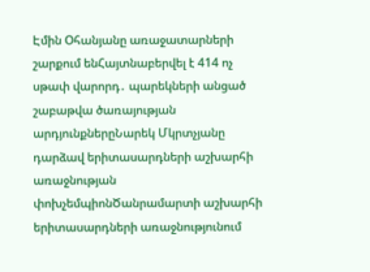Էմին Օհանյանը առաջատարների շարքում ենՀայտնաբերվել է 414 ոչ սթափ վարորդ․ պարեկների անցած շաբաթվա ծառայության արդյունքներըՆարեկ Մկրտչյանը դարձավ երիտասարդների աշխարհի առաջնության փոխչեմպիոնԾանրամարտի աշխարհի երիտասարդների առաջնությունում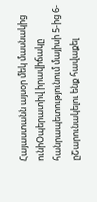Հայաստանն այսօր մեկ մասնակից ունիՕպերատիվ իրավիճակը հանրապետությունում մայիսի 5-ից 6-ըՇարունակելու ենք հավաքել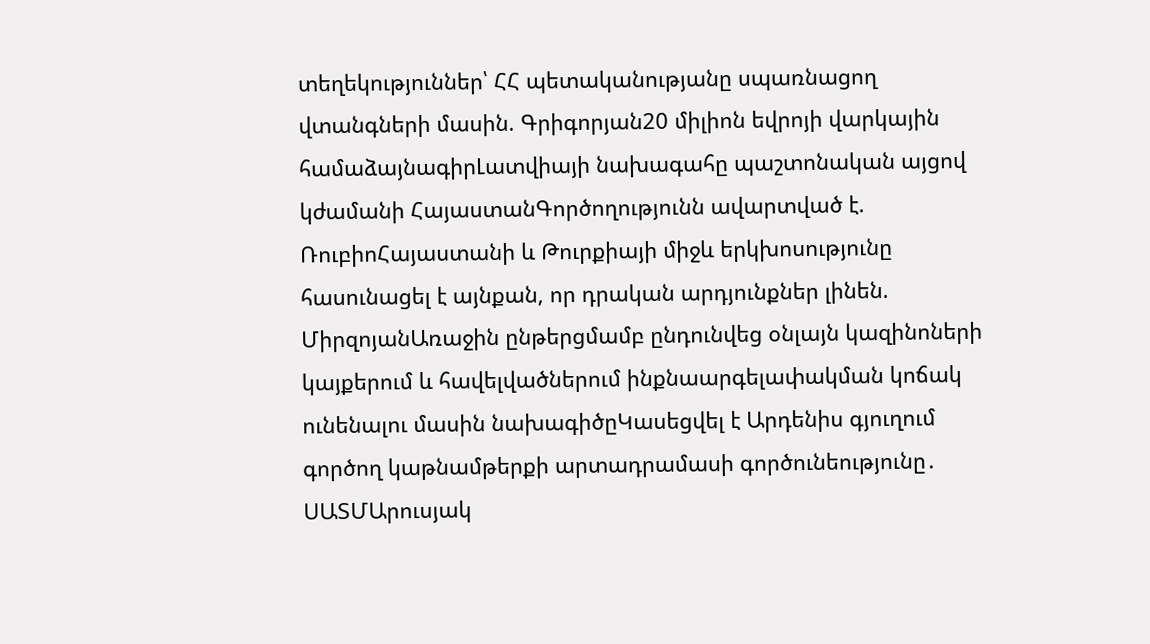տեղեկություններ՝ ՀՀ պետականությանը սպառնացող վտանգների մասին. Գրիգորյան20 միլիոն եվրոյի վարկային համաձայնագիրԼատվիայի նախագահը պաշտոնական այցով կժամանի ՀայաստանԳործողությունն ավարտված է. ՌուբիոՀայաստանի և Թուրքիայի միջև երկխոսությունը հասունացել է այնքան, որ դրական արդյունքներ լինեն. ՄիրզոյանԱռաջին ընթերցմամբ ընդունվեց օնլայն կազինոների կայքերում և հավելվածներում ինքնաարգելափակման կոճակ ունենալու մասին նախագիծըԿասեցվել է Արդենիս գյուղում գործող կաթնամթերքի արտադրամասի գործունեությունը․ ՍԱՏՄԱրուսյակ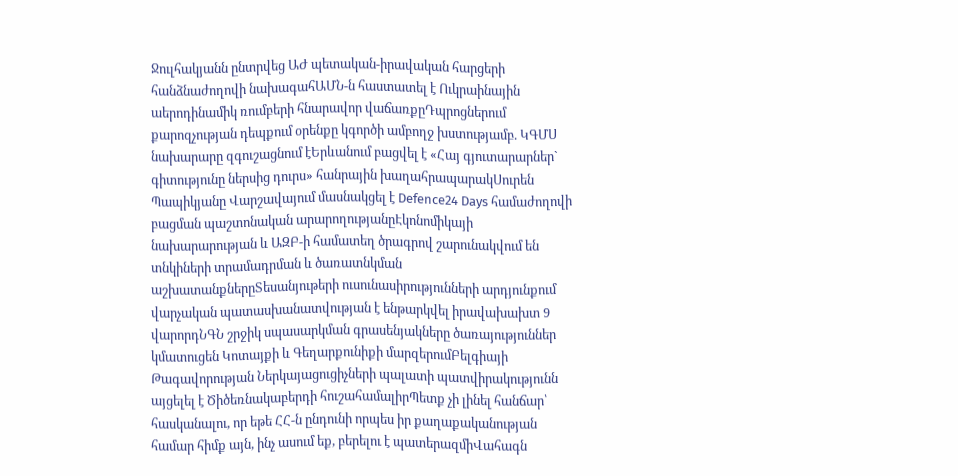Ջուլհակյանն ընտրվեց ԱԺ պետական-իրավական հարցերի հանձնաժողովի նախագահԱՄՆ-ն հաստատել է Ուկրաինային աերոդինամիկ ռումբերի հնարավոր վաճառքըԴպրոցներում քարոզչության դեպքում օրենքը կգործի ամբողջ խստությամբ. ԿԳՄՍ նախարարը զգուշացնում էԵրևանում բացվել է «Հայ գյուտարարներ` գիտությունը ներսից դուրս» հանրային խաղահրապարակՍուրեն Պապիկյանը Վարշավայում մասնակցել է Defence24 Days համաժողովի բացման պաշտոնական արարողությանըԷկոնոմիկայի նախարարության և ԱԶԲ-ի համատեղ ծրագրով շարունակվում են տնկիների տրամադրման և ծառատնկման աշխատանքներըՏեսանյութերի ուսունասիրությունների արդյունքում վարչական պատասխանատվության է ենթարկվել իրավախախտ 9 վարորդՆԳՆ շրջիկ սպասարկման գրասենյակները ծառայություններ կմատուցեն Կոտայքի և Գեղարքունիքի մարզերումԲելգիայի Թագավորության Ներկայացուցիչների պալատի պատվիրակությունն այցելել է Ծիծեռնակաբերդի հուշահամալիրՊետք չի լինել հանճար՝ հասկանալու, որ եթե ՀՀ-ն ընդունի որպես իր քաղաքականության համար հիմք այն, ինչ ասում եք, բերելու է պատերազմիՎահագն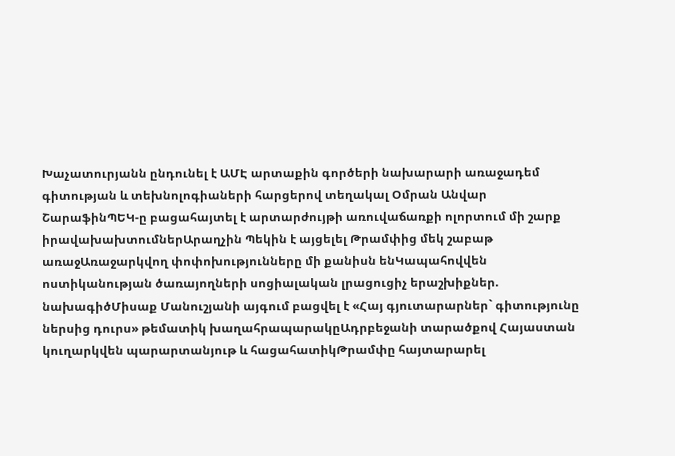Խաչատուրյանն ընդունել է ԱՄԷ արտաքին գործերի նախարարի առաջադեմ գիտության և տեխնոլոգիաների հարցերով տեղակալ Օմրան Անվար ՇարաֆինՊԵԿ-ը բացահայտել է արտարժույթի առուվաճառքի ոլորտում մի շարք իրավախախտումներԱրաղչին Պեկին է այցելել Թրամփից մեկ շաբաթ առաջԱռաջարկվող փոփոխությունները մի քանիսն ենԿապահովվեն ոստիկանության ծառայողների սոցիալական լրացուցիչ երաշխիքներ. նախագիծՄիսաք Մանուշյանի այգում բացվել է «Հայ գյուտարարներ` գիտությունը ներսից դուրս» թեմատիկ խաղահրապարակըԱդրբեջանի տարածքով Հայաստան կուղարկվեն պարարտանյութ և հացահատիկԹրամփը հայտարարել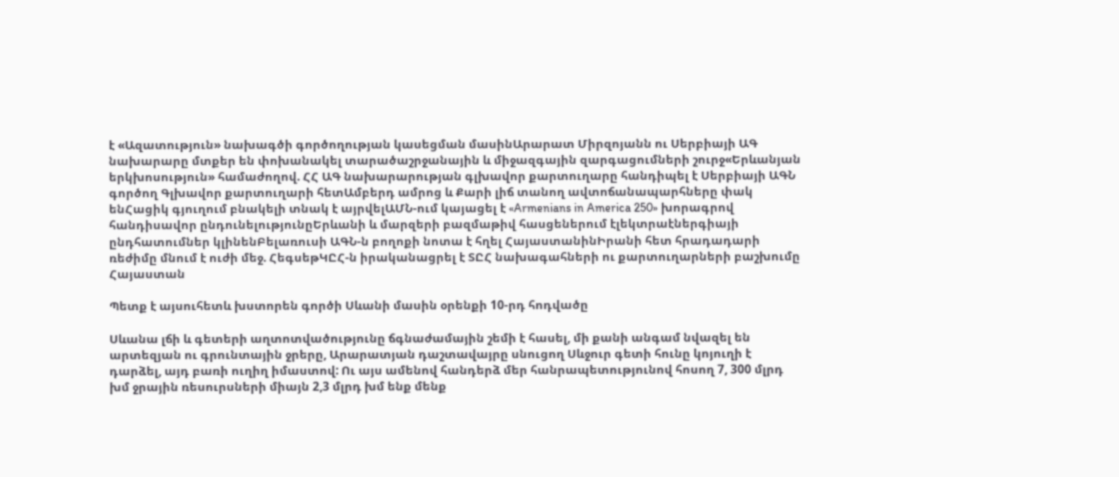է «Ազատություն» նախագծի գործողության կասեցման մասինԱրարատ Միրզոյանն ու Սերբիայի ԱԳ նախարարը մտքեր են փոխանակել տարածաշրջանային և միջազգային զարգացումների շուրջ«Երևանյան երկխոսություն» համաժողով. ՀՀ ԱԳ նախարարության գլխավոր քարտուղարը հանդիպել է Սերբիայի ԱԳՆ գործող Գլխավոր քարտուղարի հետԱմբերդ ամրոց և Քարի լիճ տանող ավտոճանապարհները փակ ենՀացիկ գյուղում բնակելի տնակ է այրվելԱՄՆ-ում կայացել է «Armenians in America 250» խորագրով հանդիսավոր ընդունելությունըԵրևանի և մարզերի բազմաթիվ հասցեներում էլեկտրաէներգիայի ընդհատումներ կլինենԲելառուսի ԱԳՆ-ն բողոքի նոտա է հղել ՀայաստանինԻրանի հետ հրադադարի ռեժիմը մնում է ուժի մեջ. ՀեգսեթԿԸՀ-ն իրականացրել է ՏԸՀ նախագահների ու քարտուղարների բաշխումը
Հայաստան

Պետք է այսուհետև խստորեն գործի Սևանի մասին օրենքի 10-րդ հոդվածը

Սևանա լճի և գետերի աղտոտվածությունը ճգնաժամային շեմի է հասել, մի քանի անգամ նվազել են արտեզյան ու գրունտային ջրերը, Արարատյան դաշտավայրը սնուցող Սևջուր գետի հունը կոյուղի է դարձել, այդ բառի ուղիղ իմաստով: Ու այս ամենով հանդերձ մեր հանրապետությունով հոսող 7, 300 մլրդ խմ ջրային ռեսուրսների միայն 2,3 մլրդ խմ ենք մենք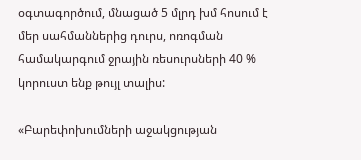օգտագործում, մնացած 5 մլրդ խմ հոսում է մեր սահմաններից դուրս, ոռոգման համակարգում ջրային ռեսուրսների 40 % կորուստ ենք թույլ տալիս:

«Բարեփոխումների աջակցության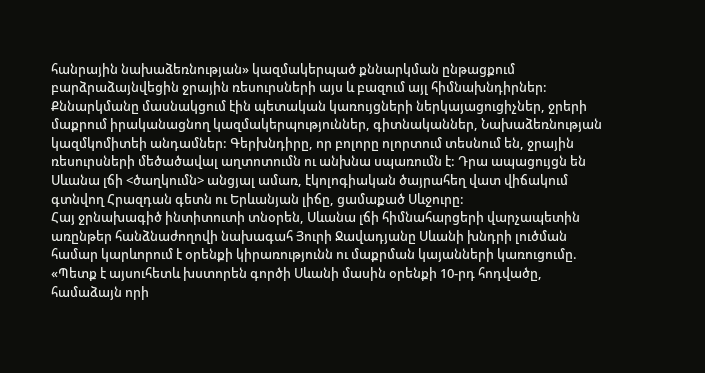հանրային նախաձեռնության» կազմակերպած քննարկման ընթացքում բարձրաձայնվեցին ջրային ռեսուրսների այս և բազում այլ հիմնախնդիրներ: Քննարկմանը մասնակցում էին պետական կառույցների ներկայացուցիչներ, ջրերի մաքրում իրականացնող կազմակերպություններ, գիտնականներ, Նախաձեռնության կազմկոմիտեի անդամներ: Գերխնդիրը, որ բոլորը ոլորտում տեսնում են, ջրային ռեսուրսների մեծածավալ աղտոտումն ու անխնա սպառումն է: Դրա ապացույցն են Սևանա լճի <ծաղկումն> անցյալ ամառ, էկոլոգիական ծայրահեղ վատ վիճակում գտնվող Հրազդան գետն ու Երևանյան լիճը, ցամաքած Սևջուրը:
Հայ ջրնախագիծ ինտիտուտի տնօրեն, Սևանա լճի հիմնահարցերի վարչապետին առընթեր հանձնաժողովի նախագահ Յուրի Ջավադյանը Սևանի խնդրի լուծման համար կարևորում է օրենքի կիրառությունն ու մաքրման կայանների կառուցումը. «Պետք է այսուհետև խստորեն գործի Սևանի մասին օրենքի 10-րդ հոդվածը, համաձայն որի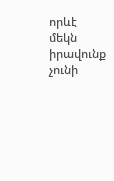որևէ մեկն իրավունք չունի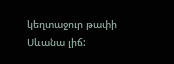կեղտաջուր թափի Սևանա լիճ: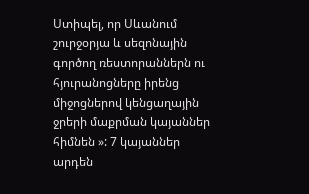Ստիպել, որ Սևանում շուրջօրյա և սեզոնային գործող ռեստորաններն ու հյուրանոցները իրենց միջոցներով կենցաղային ջրերի մաքրման կայաններ հիմնեն »: 7 կայաններ արդեն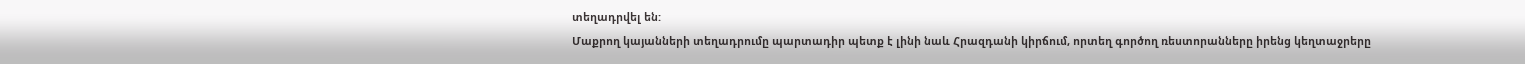տեղադրվել են:
Մաքրող կայանների տեղադրումը պարտադիր պետք է լինի նաև Հրազդանի կիրճում, որտեղ գործող ռեստորանները իրենց կեղտաջրերը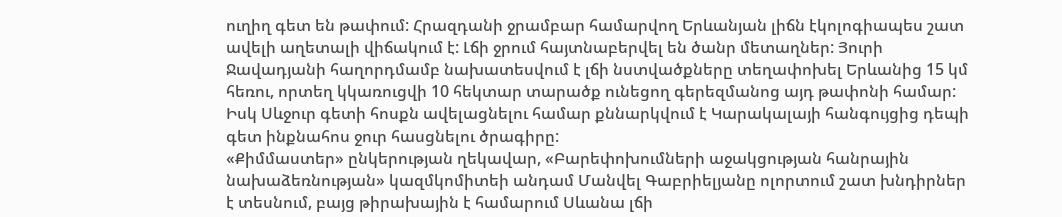ուղիղ գետ են թափում: Հրազդանի ջրամբար համարվող Երևանյան լիճն էկոլոգիապես շատ ավելի աղետալի վիճակում է: Լճի ջրում հայտնաբերվել են ծանր մետաղներ: Յուրի Ջավադյանի հաղորդմամբ նախատեսվում է լճի նստվածքները տեղափոխել Երևանից 15 կմ հեռու, որտեղ կկառուցվի 10 հեկտար տարածք ունեցող գերեզմանոց այդ թափոնի համար: Իսկ Սևջուր գետի հոսքն ավելացնելու համար քննարկվում է Կարակալայի հանգույցից դեպի գետ ինքնահոս ջուր հասցնելու ծրագիրը:
«Քիմմաստեր» ընկերության ղեկավար, «Բարեփոխումների աջակցության հանրային նախաձեռնության» կազմկոմիտեի անդամ Մանվել Գաբրիելյանը ոլորտում շատ խնդիրներ է տեսնում, բայց թիրախային է համարում Սևանա լճի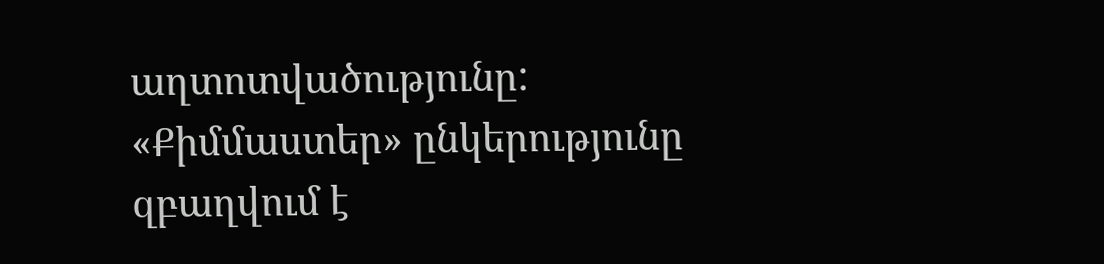աղտոտվածությունը: «Քիմմաստեր» ընկերությունը զբաղվում է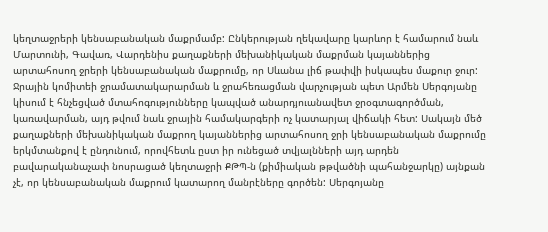կեղտաջրերի կենսաբանական մաքրմամբ: Ընկերության ղեկավարը կարևոր է համարում նաև Մարտունի, Գավառ, Վարդենիս քաղաքների մեխանիկական մաքրման կայաններից արտահոսող ջրերի կենսաբանական մաքրումը, որ Սևանա լիճ թափվի իսկապես մաքուր ջուր:
Ջրային կոմիտեի ջրամատակարարման և ջրահեռացման վարչության պետ Արմեն Սերգոյանը կիսում է հնչեցված մտահոգությունները կապված անարդյուանավետ ջրօգտագործման, կառավարման, այդ թվում նաև ջրային համակարգերի ոչ կատարյալ վիճակի հետ: Սակայն մեծ քաղաքների մեխանիկական մաքրող կայաններից արտահոսող ջրի կենսաբանական մաքրումը երկմտանքով է ընդունում, որովհետև ըստ իր ունեցած տվյալնների այդ արդեն բավարականաչափ նոսրացած կեղտաջրի ՔԹՊ-ն (քիմիական թթվածնի պահանջարկը) այնքան չէ, որ կենսաբանական մաքրում կատարող մանրէները գործեն: Սերգոյանը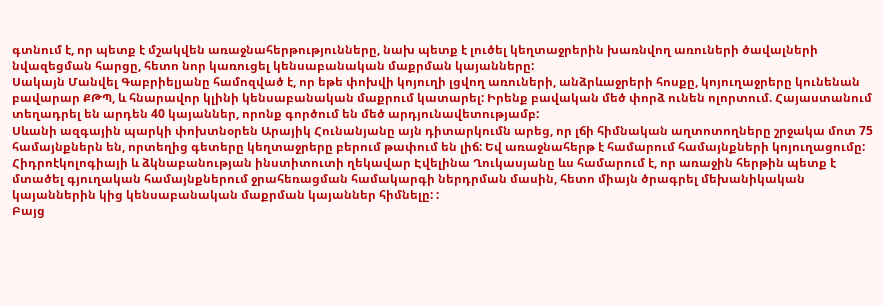գտնում է, որ պետք է մշակվեն առաջնահերթությունները, նախ պետք է լուծել կեղտաջրերին խառնվող առուների ծավալների նվազեցման հարցը, հետո նոր կառուցել կենսաբանական մաքրման կայանները:
Սակայն Մանվել Գաբրիելյանը համոզված է, որ եթե փոխվի կոյուղի լցվող առուների, անձրևաջրերի հոսքը, կոյուղաջրերը կունենան բավարար ՔԹՊ, և հնարավոր կլինի կենսաբանական մաքրում կատարել: Իրենք բավական մեծ փորձ ունեն ոլորտում. Հայաստանում տեղադրել են արդեն 40 կայաններ, որոնք գործում են մեծ արդյունավետությամբ:
Սևանի ազգային պարկի փոխտնօրեն Արայիկ Հունանյանը այն դիտարկումն արեց, որ լճի հիմնական աղտոտողները շրջակա մոտ 75 համայնքներն են, որտեղից գետերը կեղտաջրերը բերում թափում են լիճ: Եվ առաջնահերթ է համարում համայնքների կոյուղացումը:
Հիդրոէկոլոգիայի և ձկնաբանության ինստիտուտի ղեկավար Էվելինա Ղուկասյանը ևս համարում է, որ առաջին հերթին պետք է մտածել գյուղական համայնքներում ջրահեռացման համակարգի ներդրման մասին, հետո միայն ծրագրել մեխանիկական կայաններին կից կենսաբանական մաքրման կայաններ հիմնելը: :
Բայց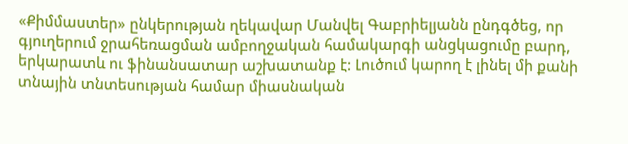«Քիմմաստեր» ընկերության ղեկավար Մանվել Գաբրիելյանն ընդգծեց, որ գյուղերում ջրահեռացման ամբողջական համակարգի անցկացումը բարդ, երկարատև ու ֆինանսատար աշխատանք է: Լուծում կարող է լինել մի քանի տնային տնտեսության համար միասնական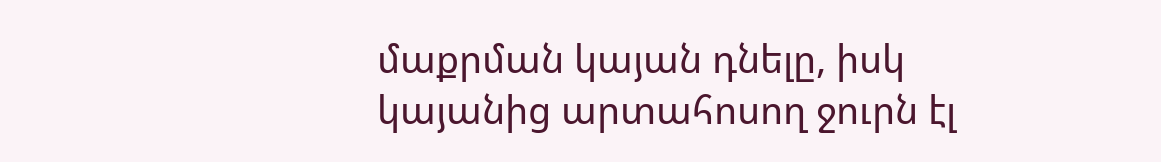մաքրման կայան դնելը, իսկ կայանից արտահոսող ջուրն էլ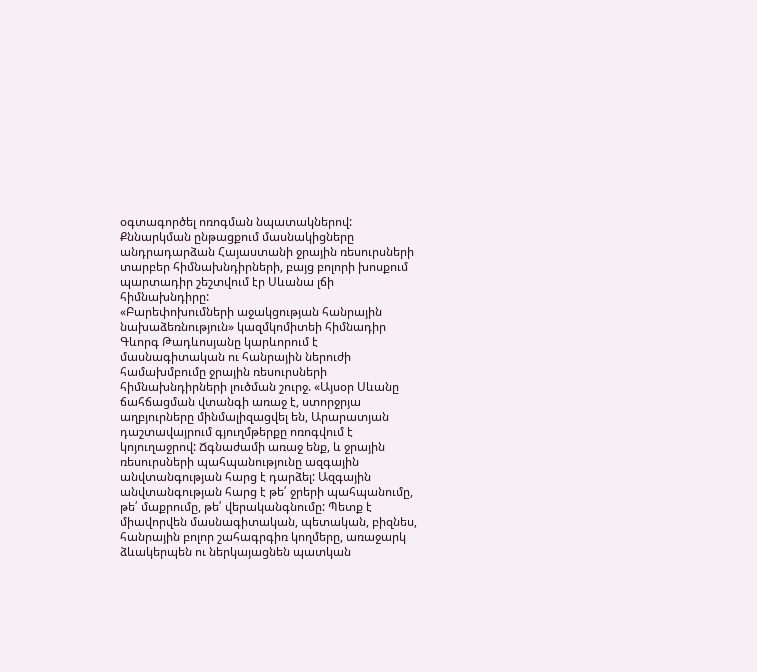օգտագործել ոռոգման նպատակներով:
Քննարկման ընթացքում մասնակիցները անդրադարձան Հայաստանի ջրային ռեսուրսների տարբեր հիմնախնդիրների, բայց բոլորի խոսքում պարտադիր շեշտվում էր Սևանա լճի հիմնախնդիրը:
«Բարեփոխումների աջակցության հանրային նախաձեռնություն» կազմկոմիտեի հիմնադիր Գևորգ Թադևոսյանը կարևորում է մասնագիտական ու հանրային ներուժի համախմբումը ջրային ռեսուրսների հիմնախնդիրների լուծման շուրջ. «Այսօր Սևանը ճահճացման վտանգի առաջ է, ստորջրյա աղբյուրները մինմալիզացվել են, Արարատյան դաշտավայրում գյուղմթերքը ոռոգվում է կոյուղաջրով: Ճգնաժամի առաջ ենք, և ջրային ռեսուրսների պահպանությունը ազգային անվտանգության հարց է դարձել: Ազգային անվտանգության հարց է թե՛ ջրերի պահպանումը, թե՛ մաքրումը, թե՛ վերականգնումը: Պետք է միավորվեն մասնագիտական, պետական, բիզնես, հանրային բոլոր շահագրգիռ կողմերը, առաջարկ ձևակերպեն ու ներկայացնեն պատկան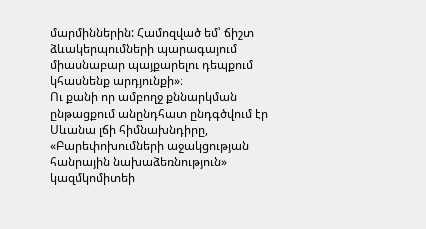մարմիններին: Համոզված եմ՝ ճիշտ ձևակերպումների պարագայում միասնաբար պայքարելու դեպքում կհասնենք արդյունքի»։
Ու քանի որ ամբողջ քննարկման ընթացքում անընդհատ ընդգծվում էր Սևանա լճի հիմնախնդիրը, «Բարեփոխումների աջակցության հանրային նախաձեռնություն» կազմկոմիտեի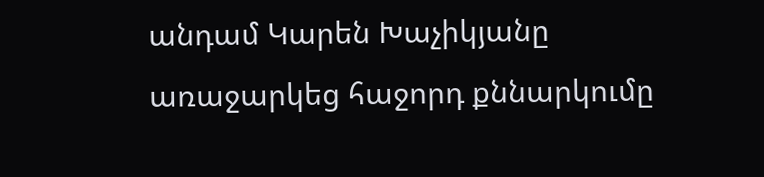անդամ Կարեն Խաչիկյանը առաջարկեց հաջորդ քննարկումը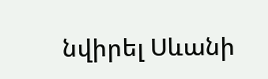նվիրել Սևանի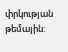փրկության թեմային: